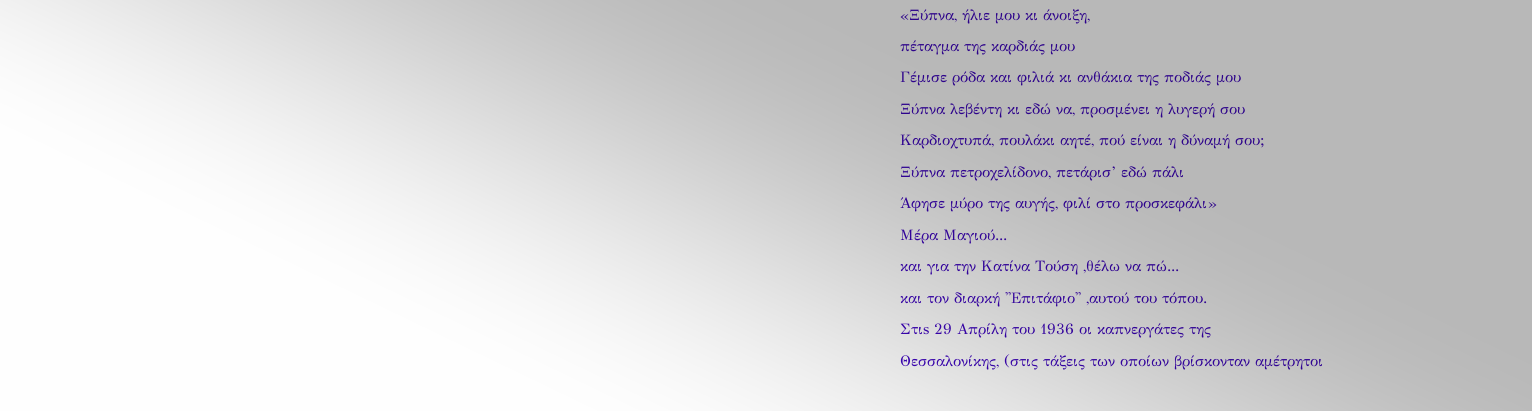«Ξύπνα, ήλιε μου κι άνοιξη,
πέταγμα της καρδιάς μου
Γέμισε ρόδα και φιλιά κι ανθάκια της ποδιάς μου
Ξύπνα λεβέντη κι εδώ να, προσμένει η λυγερή σου
Καρδιοχτυπά, πουλάκι αητέ, πού είναι η δύναμή σου;
Ξύπνα πετροχελίδονο, πετάρισ’ εδώ πάλι
Άφησε μύρο της αυγής, φιλί στο προσκεφάλι»
Μέρα Μαγιού...
και για την Κατίνα Τούση ,θέλω να πώ...
και τον διαρκή ''Επιτάφιο'' ,αυτού του τόπου.
Στιs 29 Απρίλη του 1936 οι καπνεργάτες της
Θεσσαλονίκης, (στις τάξεις των οποίων βρίσκονταν αμέτρητοι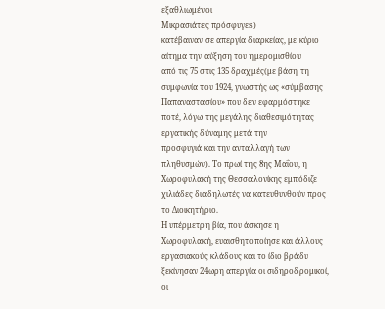εξαθλιωμένοι
Μικρασιάτες πρόσφυγεs)
κατέβαιναν σε απεργία διαρκείας, με κύριο αίτημα την αύξηση του ημερομισθίου
από τις 75 στις 135 δραχμές(με βάση τη συμφωνία του 1924, γνωστής ως «σύμβασης
Παπαναστασίου» που δεν εφαρμόστηκε ποτέ, λόγω της μεγάλης διαθεσιμότητας εργατικής δύναμης μετά την
προσφυγιά και την ανταλλαγή των πληθυσμών). Το πρωί της 8ης Μαΐου, η Χωροφυλακή της Θεσσαλονίκης εμπόδιζε χιλιάδες διαδηλωτές να κατευθυνθούν προς το Διοικητήριο.
Η υπέρμετρη βία, που άσκησε η Χωροφυλακή, ευαισθητοποίησε και άλλους εργασιακούς κλάδους και το ίδιο βράδυ ξεκίνησαν 24ωρη απεργία οι σιδηροδρομικοί, οι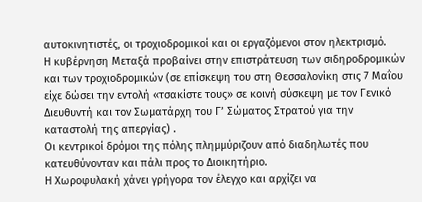αυτοκινητιστές, οι τροχιοδρομικοί και οι εργαζόμενοι στον ηλεκτρισμό.
Η κυβέρνηση Μεταξά προβαίνει στην επιστράτευση των σιδηροδρομικών και των τροχιοδρομικών (σε επίσκεψη του στη Θεσσαλονίκη στις 7 Μαΐου είχε δώσει την εντολή «τσακίστε τους» σε κοινή σύσκεψη με τον Γενικό Διευθυντή και τον Σωματάρχη του Γ’ Σώματος Στρατού για την καταστολή της απεργίας) .
Οι κεντρικοί δρόμοι της πόλης πλημμύριζουν από διαδηλωτές που κατευθύνονταν και πάλι προς το Διοικητήριο.
Η Χωροφυλακή χάνει γρήγορα τον έλεγχο και αρχίζει να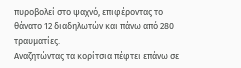πυροβολεί στο ψαχνό, επιφέροντας το θάνατο 12 διαδηλωτών και πάνω από 280 τραυματίες.
Αναζητώντας τα κορίτσια πέφτει επάνω σε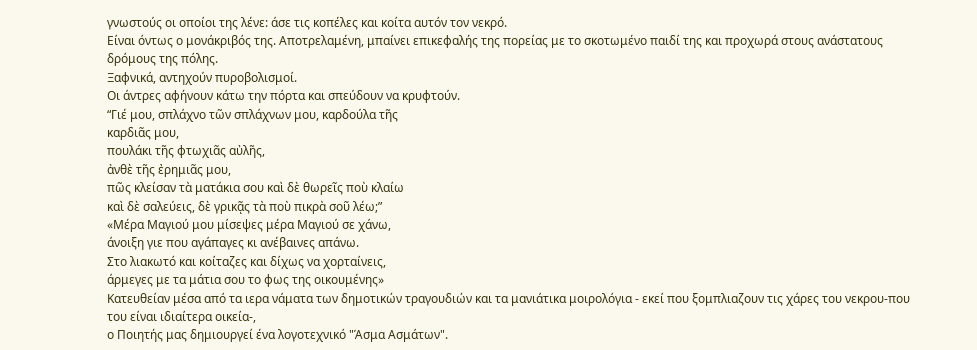γνωστούς οι οποίοι της λένε: άσε τις κοπέλες και κοίτα αυτόν τον νεκρό.
Είναι όντως ο μονάκριβός της. Αποτρελαμένη, μπαίνει επικεφαλής της πορείας με το σκοτωμένο παιδί της και προχωρά στους ανάστατους δρόμους της πόλης.
Ξαφνικά, αντηχούν πυροβολισμοί.
Οι άντρες αφήνουν κάτω την πόρτα και σπεύδουν να κρυφτούν.
“Γιέ μου, σπλάχνο τῶν σπλάχνων μου, καρδούλα τῆς
καρδιᾶς μου,
πουλάκι τῆς φτωχιᾶς αὐλῆς,
ἀνθὲ τῆς ἐρημιᾶς μου,
πῶς κλείσαν τὰ ματάκια σου καὶ δὲ θωρεῖς ποὺ κλαίω
καὶ δὲ σαλεύεις, δὲ γρικᾷς τὰ ποὺ πικρὰ σοῦ λέω;”
«Μέρα Μαγιού μου μίσεψες μέρα Μαγιού σε χάνω,
άνοιξη γιε που αγάπαγες κι ανέβαινες απάνω.
Στο λιακωτό και κοίταζες και δίχως να χορταίνεις,
άρμεγες με τα μάτια σου το φως της οικουμένης»
Κατευθείαν μέσα από τα ιερα νάματα των δημοτικών τραγουδιών και τα μανιάτικα μοιρολόγια - εκεί που ξομπλιαζουν τις χάρες του νεκρου-που του είναι ιδιαίτερα οικεία-,
ο Ποιητής μας δημιουργεί ένα λογοτεχνικό "Άσμα Ασμάτων".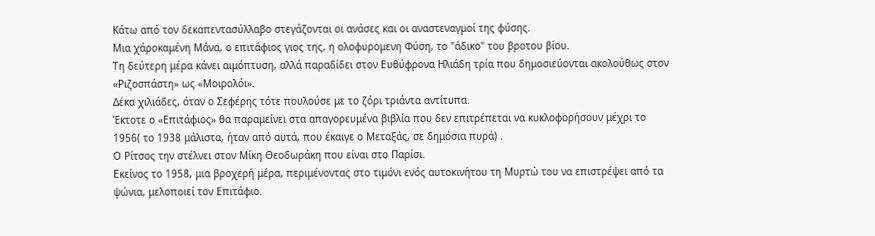Κάτω από τον δεκαπεντασύλλαβο στεγάζονται οι ανάσες και οι αναστεναγμοί της φύσης.
Μια χάροκαμένη Μάνα, ο επιτάφιος γιος της, η ολοφυρομενη Φύση, το "άδικο" του βροτου βίου.
Τη δεύτερη μέρα κάνει αιμόπτυση, αλλά παραδίδει στον Ευθύφρονα Ηλιάδη τρία που δημοσιεύονται ακολούθως στον «Ριζοσπάστη» ως «Μοιρολόι».
Δέκα χιλιάδες, όταν ο Σεφέρης τότε πουλούσε με το ζόρι τριάντα αντίτυπα.
Έκτοτε ο «Επιτάφιος» θα παραμείνει στα απαγορευμένα βιβλία που δεν επιτρέπεται να κυκλοφορήσουν μέχρι το 1956( το 1938 μάλιστα, ήταν από αυτά, που έκαιγε ο Μεταξάς, σε δημόσια πυρά) .
Ο Ρίτσος την στέλνει στον Μίκη Θεοδωράκη που είναι στο Παρίσι.
Εκείνος το 1958, μια βροχερή μέρα, περιμένοντας στο τιμόνι ενός αυτοκινήτου τη Μυρτώ του να επιστρέψει από τα ψώνια, μελοποιεί τον Επιτάφιο.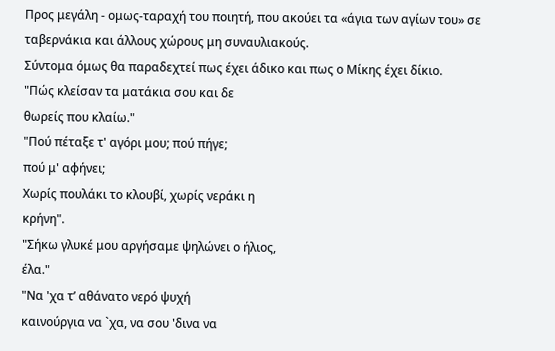Προς μεγάλη - ομως-ταραχή του ποιητή, που ακούει τα «άγια των αγίων του» σε ταβερνάκια και άλλους χώρους μη συναυλιακούς.
Σύντομα όμως θα παραδεχτεί πως έχει άδικο και πως ο Μίκης έχει δίκιο.
"Πώς κλείσαν τα ματάκια σου και δε
θωρείς που κλαίω."
"Πού πέταξε τ' αγόρι μου; πού πήγε;
πού μ' αφήνει;
Χωρίς πουλάκι το κλουβί, χωρίς νεράκι η
κρήνη".
"Σήκω γλυκέ μου αργήσαμε ψηλώνει ο ήλιος,
έλα."
"Να 'χα τ’ αθάνατο νερό ψυχή
καινούργια να `χα, να σου 'δινα να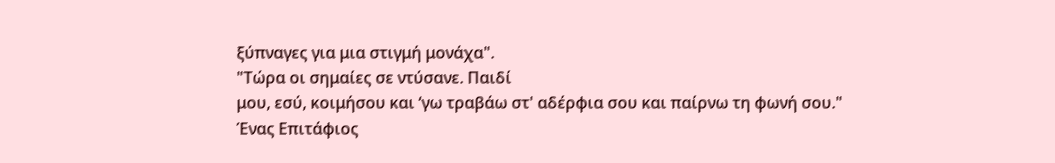ξύπναγες για μια στιγμή μονάχα".
"Τώρα οι σημαίες σε ντύσανε. Παιδί
μου, εσύ, κοιμήσου και ‘γω τραβάω στ' αδέρφια σου και παίρνω τη φωνή σου."
Ένας Επιτάφιος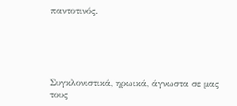παντοτινός.





Συγκλονιστικά, ηρωικά, άγνωστα σε μας τους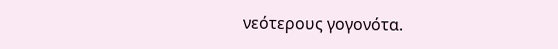νεότερους γογονότα.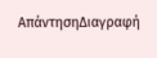ΑπάντησηΔιαγραφή